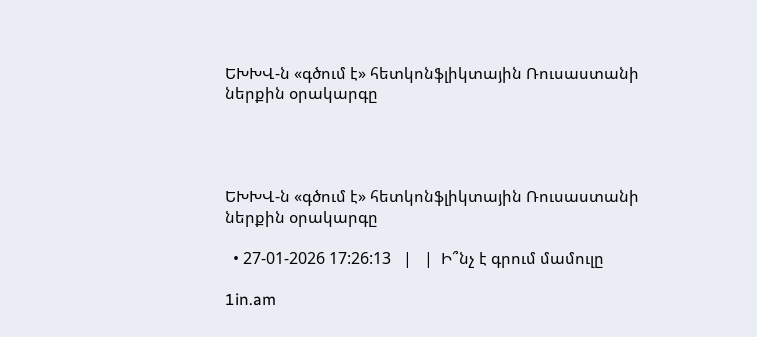ԵԽԽՎ-ն «գծում է» հետկոնֆլիկտային Ռուսաստանի ներքին օրակարգը




ԵԽԽՎ-ն «գծում է» հետկոնֆլիկտային Ռուսաստանի ներքին օրակարգը

  • 27-01-2026 17:26:13   |   |  Ի՞նչ է գրում մամուլը

1in.am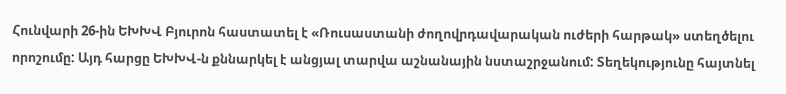Հունվարի 26-ին ԵԽԽՎ Բյուրոն հաստատել է «Ռուսաստանի ժողովրդավարական ուժերի հարթակ» ստեղծելու որոշումը: Այդ հարցը ԵԽԽՎ-ն քննարկել է անցյալ տարվա աշնանային նստաշրջանում: Տեղեկությունը հայտնել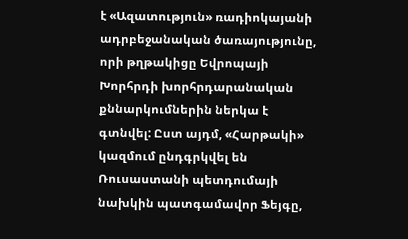է «Ազատություն» ռադիոկայանի ադրբեջանական ծառայությունը, որի թղթակիցը Եվրոպայի Խորհրդի խորհրդարանական քննարկումներին ներկա է գտնվել: Ըստ այդմ, «Հարթակի» կազմում ընդգրկվել են Ռուսաստանի պետդումայի նախկին պատգամավոր Ֆեյգը,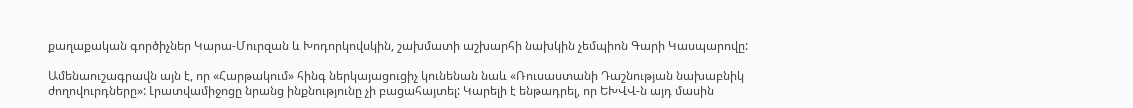քաղաքական գործիչներ Կարա-Մուրզան և Խոդորկովսկին, շախմատի աշխարհի նախկին չեմպիոն Գարի Կասպարովը:

Ամենաուշագրավն այն է, որ «Հարթակում» հինգ ներկայացուցիչ կունենան նաև «Ռուսաստանի Դաշնության նախաբնիկ ժողովուրդները»: Լրատվամիջոցը նրանց ինքնությունը չի բացահայտել: Կարելի է ենթադրել, որ ԵԽՎՎ-ն այդ մասին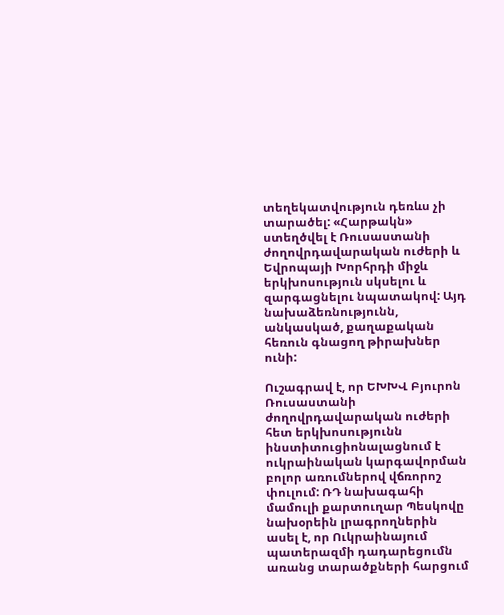տեղեկատվություն դեռևս չի տարածել: «Հարթակն» ստեղծվել է Ռուսաստանի ժողովրդավարական ուժերի և Եվրոպայի Խորհրդի միջև երկխոսություն սկսելու և զարգացնելու նպատակով: Այդ նախաձեռնությունն, անկասկած, քաղաքական հեռուն գնացող թիրախներ ունի:

Ուշագրավ է, որ ԵԽԽՎ Բյուրոն Ռուսաստանի ժողովրդավարական ուժերի հետ երկխոսությունն ինստիտուցիոնալացնում է ուկրաինական կարգավորման բոլոր առումներով վճռորոշ փուլում: ՌԴ նախագահի մամուլի քարտուղար Պեսկովը նախօրեին լրագրողներին ասել է, որ Ուկրաինայում պատերազմի դադարեցումն առանց տարածքների հարցում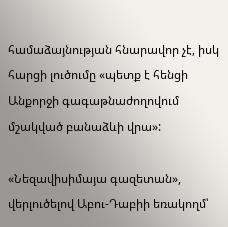համաձայնության հնարավոր չէ, իսկ հարցի լուծումը «պետք է հենցի Անքորջի գագաթնաժողովում մշակված բանաձևի վրա»:

«Նեզավիսիմայա գազետան», վերլուծելով Աբու-Դաբիի եռակողմ՝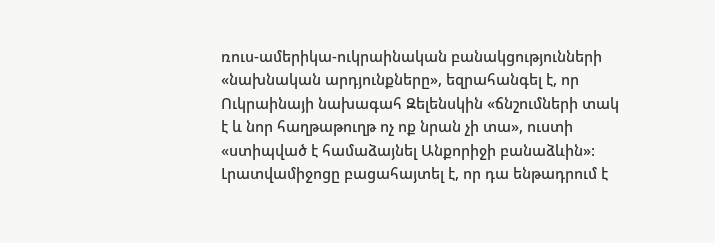ռուս-ամերիկա-ուկրաինական բանակցությունների «նախնական արդյունքները», եզրահանգել է, որ Ուկրաինայի նախագահ Զելենսկին «ճնշումների տակ է և նոր հաղթաթուղթ ոչ ոք նրան չի տա», ուստի «ստիպված է համաձայնել Անքորիջի բանաձևին»: Լրատվամիջոցը բացահայտել է, որ դա ենթադրում է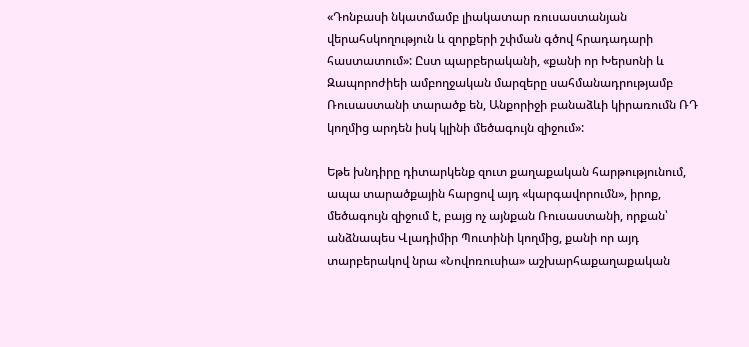«Դոնբասի նկատմամբ լիակատար ռուսաստանյան վերահսկողություն և զորքերի շփման գծով հրադադարի հաստատում»: Ըստ պարբերականի, «քանի որ Խերսոնի և Զապորոժիեի ամբողջական մարզերը սահմանադրությամբ Ռուսաստանի տարածք են, Անքորիջի բանաձևի կիրառումն ՌԴ կողմից արդեն իսկ կլինի մեծագույն զիջում»:

Եթե խնդիրը դիտարկենք զուտ քաղաքական հարթությունում, ապա տարածքային հարցով այդ «կարգավորումն», իրոք, մեծագույն զիջում է, բայց ոչ այնքան Ռուսաստանի, որքան՝ անձնապես Վլադիմիր Պուտինի կողմից, քանի որ այդ տարբերակով նրա «Նովոռուսիա» աշխարհաքաղաքական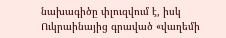նախագիծը փլուզվում է, իսկ Ուկրաինայից գրաված «վաղեմի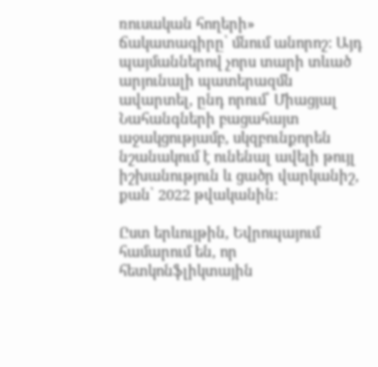ռուսական հողերի» ճակատագիրը՝ մնում անորոշ: Այդ պայմաններով չորս տարի տևած արյունալի պատերազմն ավարտել, ընդ որում՝ Միացյալ Նահանգների բացահայտ աջակցությամբ, սկզբունքորեն նշանակում է ունենալ ավելի թույլ իշխանություն և ցածր վարկանիշ, քան՝ 2022 թվականին:

Ըստ երևույթին, Եվրոպայում համարում են, որ հետկոնֆլիկտային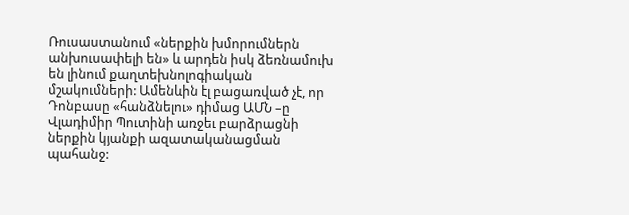Ռուսաստանում «ներքին խմորումներն անխուսափելի են» և արդեն իսկ ձեռնամուխ են լինում քաղտեխնոլոգիական մշակումների: Ամենևին էլ բացառված չէ, որ Դոնբասը «հանձնելու» դիմաց ԱՄՆ –ը Վլադիմիր Պուտինի առջեւ բարձրացնի ներքին կյանքի ազատականացման պահանջ: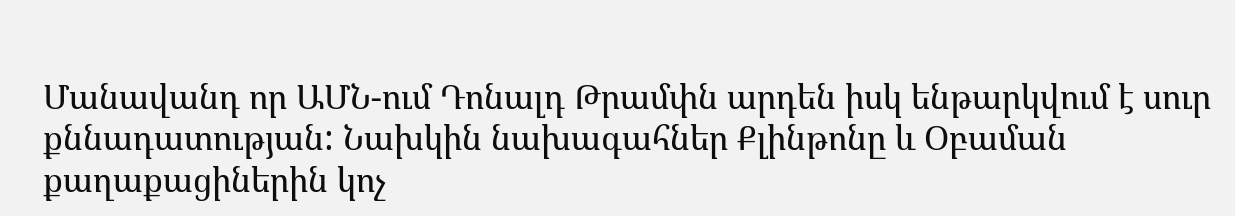Մանավանդ որ ԱՄՆ-ում Դոնալդ Թրամփն արդեն իսկ ենթարկվում է սուր քննադատության: Նախկին նախագահներ Քլինթոնը և Օբաման քաղաքացիներին կոչ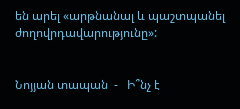են արել «արթնանալ և պաշտպանել ժողովրդավարությունը»:


Նոյյան տապան  -   Ի՞նչ է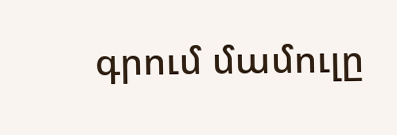գրում մամուլը